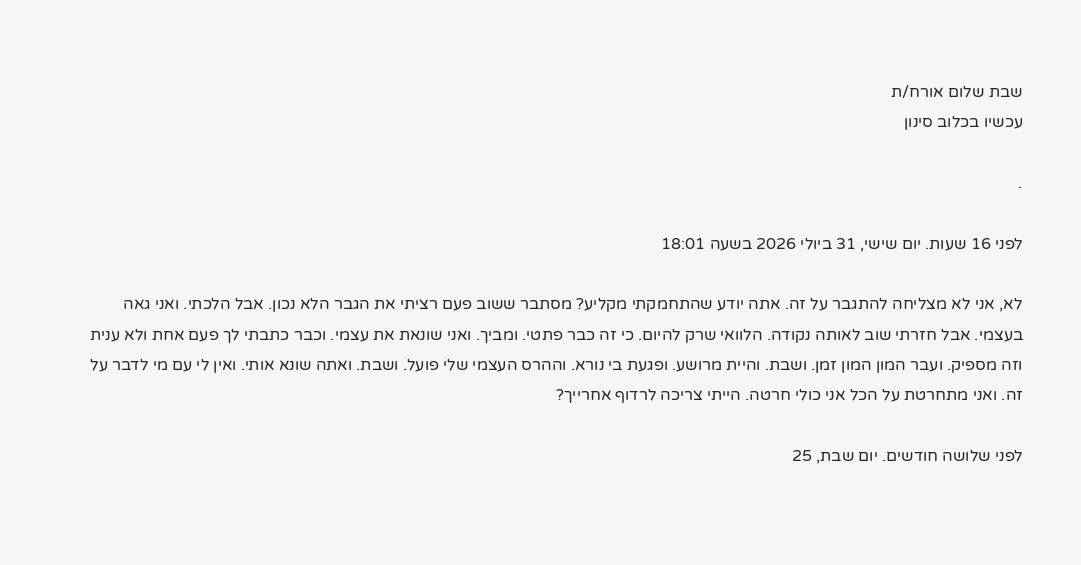שבת שלום אורח/ת
עכשיו בכלוב סינון

.

לפני 16 שעות. יום שישי, 31 ביולי 2026 בשעה 18:01

לא, אני לא מצליחה להתגבר על זה. אתה יודע שהתחמקתי מקליע? מסתבר ששוב פעם רציתי את הגבר הלא נכון. אבל הלכתי. ואני גאה בעצמי. אבל חזרתי שוב לאותה נקודה. הלוואי שרק להיום. כי זה כבר פתטי. ומביך. ואני שונאת את עצמי. וכבר כתבתי לך פעם אחת ולא ענית וזה מספיק. ועבר המון המון זמן. ושבת. והיית מרושע. ופגעת בי נורא. וההרס העצמי שלי פועל. ושבת. ואתה שונא אותי. ואין לי עם מי לדבר על זה. ואני מתחרטת על הכל אני כולי חרטה. הייתי צריכה לרדוף אחרייך?

לפני שלושה חודשים. יום שבת, 25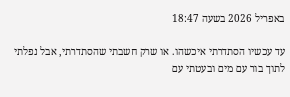באפריל 2026 בשעה 18:47

עד עכשיו הסתדרתי איכשהו. או שרק חשבתי שהסתדרתי, אבל נפלתי לתוך בור עם מים ובעטתי עם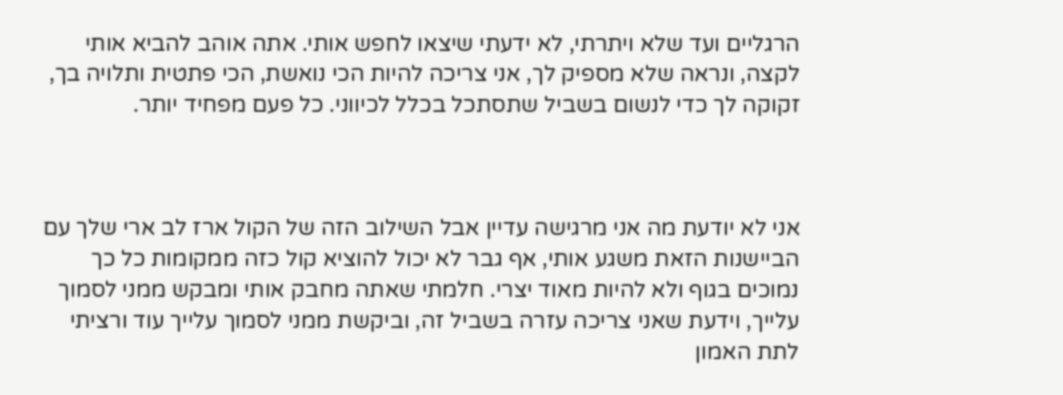הרגליים ועד שלא ויתרתי, לא ידעתי שיצאו לחפש אותי. אתה אוהב להביא אותי לקצה, ונראה שלא מספיק לך, אני צריכה להיות הכי נואשת, הכי פתטית ותלויה בך, זקוקה לך כדי לנשום בשביל שתסתכל בכלל לכיווני. כל פעם מפחיד יותר.



אני לא יודעת מה אני מרגישה עדיין אבל השילוב הזה של הקול ארז לב ארי שלך עם הביישנות הזאת משגע אותי, אף גבר לא יכול להוציא קול כזה ממקומות כל כך נמוכים בגוף ולא להיות מאוד יצרי. חלמתי שאתה מחבק אותי ומבקש ממני לסמוך עלייך, וידעת שאני צריכה עזרה בשביל זה, וביקשת ממני לסמוך עלייך עוד ורציתי לתת האמון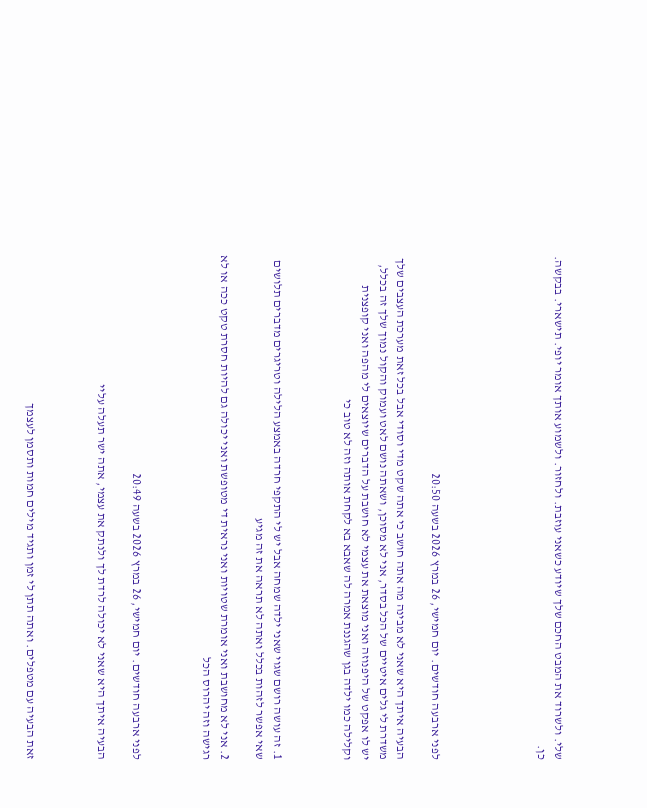שלי. ולשרוד את המבט החכם שלך שיודע כשאני עוזבת. ולחזור. ולשמוע אותך אומר יופי. תישארי. בבקשה. כן.





לפני ארבעה חודשים. יום חמישי, 26 במרץ 2026 בשעה 20:50

הבעיה איתך היא שאני לא מבינה מה אתה חושב כי אתה שקט מדי וסודי אבל בכל זאת מערכת העצבים שלך משדרת לי גלים איטיים של הכל בסדר, אני לא מסוכן, ושאתה נושם לאט ועמוק והקול נמוך שלך זה בכלל, יש לו אפקט של היפנוזה ואני מוצאת את עצמי לא חושבת על הדברים שיוצאים לי מהפה ואני קופצנית וקלילה כמו ילדה בגן שהגננת אמרה לה שאבא בא לקחת אותה וזה לא טוב כי



1. זה עושה רושם שגוי שאני ילדה שמחה אבל יש לי התקפי חרדה באמצע הלילה וטריגרים מדברים תלושים שאי אפשר לזהות בכלל ואתה לא תראה את זה מגיע

2. אני לא מחושבת ואני אומרת שטויות ואני נראית די מטופשת ואני יכולה גם להיות חסרת טקט ככה או לא רגישה וזה יהרוס הכל



לפני ארבעה חודשים. יום חמישי, 26 במרץ 2026 בשעה 20:49

הבעיה איתך היא שאני לא יכולה לרדת לך ולנתק את עצמי, אתה ישר תעלה עליי



זאת הבעיה עם מטפלים. ואתה תתן לי זמן ותגיד מילים חמות ותסמן לעצמך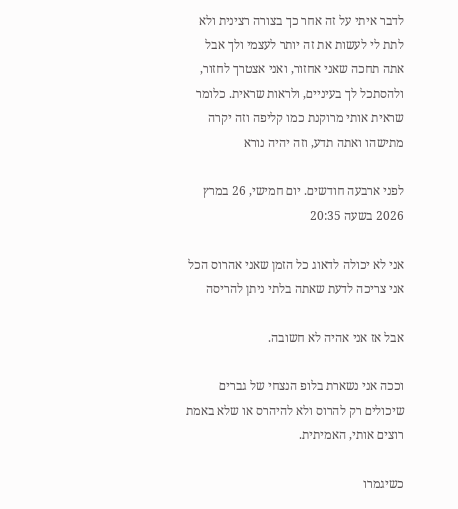לדבר איתי על זה אחר כך בצורה רצינית ולא לתת לי לעשות את זה יותר לעצמי ולך אבל אתה תחכה שאני אחזור, ואני אצטרך לחזור, ולהסתכל לך בעיניים, ולראות שראית. כלומר שראית אותי מרוקנת כמו קליפה וזה יקרה מתישהו ואתה תדע, וזה יהיה נורא

לפני ארבעה חודשים. יום חמישי, 26 במרץ 2026 בשעה 20:35

אני לא יכולה לדאוג כל הזמן שאני אהרוס הכל אני צריכה לדעת שאתה בלתי ניתן להריסה

אבל אז אני אהיה לא חשובה.

וככה אני נשארת בלופ הנצחי של גברים שיכולים רק להרוס ולא להיהרס או שלא באמת רוצים אותי, האמיתית.

כשיגמרו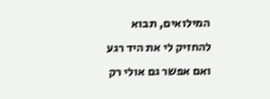המילואים, תבוא להחזיק לי את היד רגע ואם אפשר גם אולי רק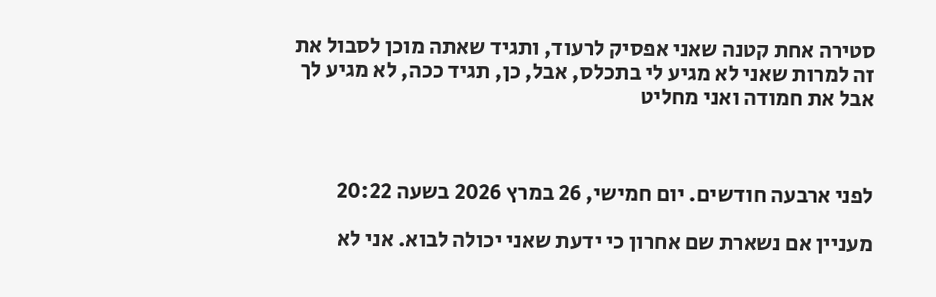סטירה אחת קטנה שאני אפסיק לרעוד, ותגיד שאתה מוכן לסבול את זה למרות שאני לא מגיע לי בתכלס, אבל, כן, תגיד ככה, לא מגיע לך אבל את חמודה ואני מחליט



לפני ארבעה חודשים. יום חמישי, 26 במרץ 2026 בשעה 20:22

מעניין אם נשארת שם אחרון כי ידעת שאני יכולה לבוא. אני לא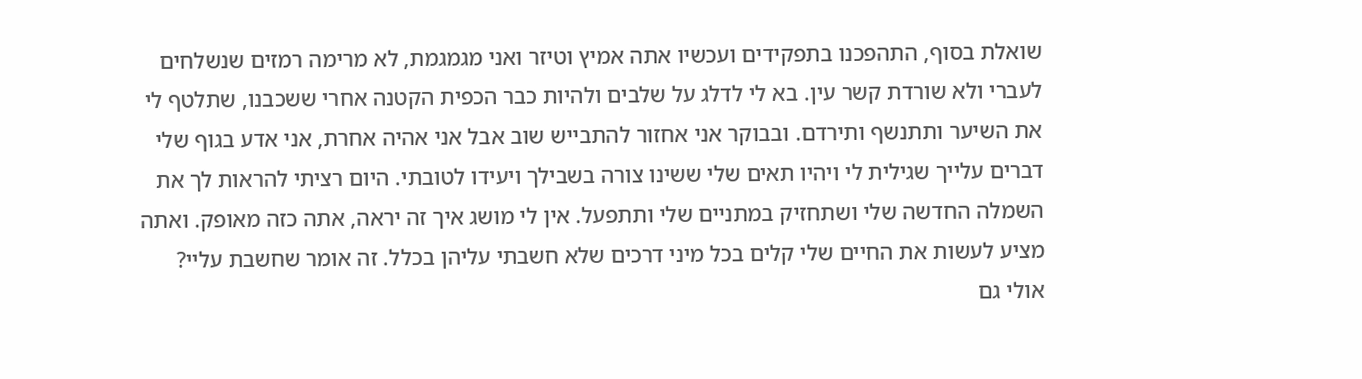שואלת בסוף, התהפכנו בתפקידים ועכשיו אתה אמיץ וטיזר ואני מגמגמת, לא מרימה רמזים שנשלחים לעברי ולא שורדת קשר עין. בא לי לדלג על שלבים ולהיות כבר הכפית הקטנה אחרי ששכבנו, שתלטף לי את השיער ותתנשף ותירדם. ובבוקר אני אחזור להתבייש שוב אבל אני אהיה אחרת, אני אדע בגוף שלי דברים עלייך שגילית לי ויהיו תאים שלי ששינו צורה בשבילך ויעידו לטובתי. היום רציתי להראות לך את השמלה החדשה שלי ושתחזיק במתניים שלי ותתפעל. אין לי מושג איך זה יראה, אתה כזה מאופק. ואתה מציע לעשות את החיים שלי קלים בכל מיני דרכים שלא חשבתי עליהן בכלל. זה אומר שחשבת עליי? אולי גם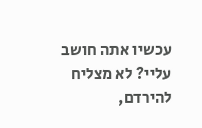עכשיו אתה חושב עליי? לא מצליח להירדם,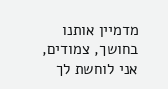מדמיין אותנו בחושך, צמודים, אני לוחשת לך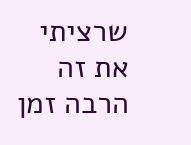שרציתי את זה הרבה זמן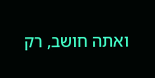ואתה חושב, רק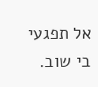אל תפגעי בי שוב.